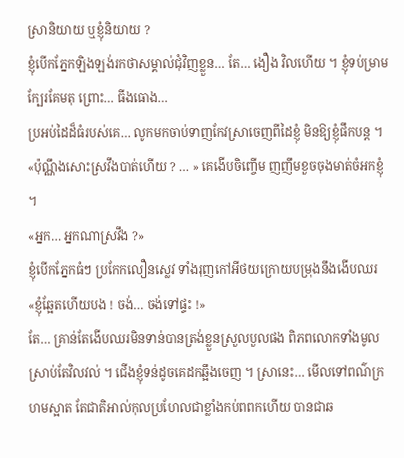ស្រានិយាយ ឬខ្ញុំនិយាយ ?
ខ្ញុំបើកភ្នែកឡិងឡង់រកថាសម្គាល់ជុំវិញខ្លួន… តែ… ងឿង វិលហើយ ។ ខ្ញុំទប់ម្រាមក្បែរគែមតុ ព្រោះ… ធីងធោង…
ប្រអប់ដៃដ៏ធំរបស់គេ… លូកមកចាប់ទាញកែវស្រាចេញពីដៃខ្ញុំ មិនឱ្យខ្ញុំផឹកបន្ត ។
«ប៉ុណ្ណឹងសោះស្រវឹងបាត់ហើយ ? … » គេងើបចិញ្ចើម ញញឹមខួចចុងមាត់ចំអកខ្ញុំ ។
«អ្នក… អ្នកណាស្រវឹង ?»
ខ្ញុំបើកភ្នែកធំៗ ប្រកែកលឿនស្លេវ ទាំងរុញកៅអីថយក្រោយបម្រុងនឹងងើបឈរ «ខ្ញុំឆ្អែតហើយបង ! ចង់… ចង់ទៅផ្ទះ !»
តែ… គ្រាន់តែងើបឈរមិនទាន់បានត្រង់ខ្លួនស្រួលបួលផង ពិភពលោកទាំងមូលស្រាប់តែវិលវល់ ។ ជើងខ្ញុំទន់ដូចគេដកឆ្អឹងចេញ ។ ស្រានេះ… មើលទៅពណ៌ក្រហមស្អាត តែជាតិអាល់កុលប្រហែលជាខ្លាំងកប់ពពកហើយ បានជាឆ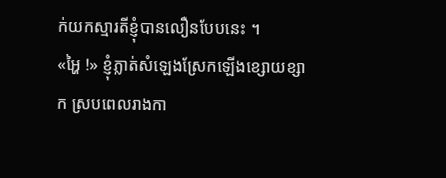ក់យកស្មារតីខ្ញុំបានលឿនបែបនេះ ។
«អ្ហៃ !» ខ្ញុំភ្លាត់សំឡេងស្រែកឡើងខ្សោយខ្សាក ស្របពេលរាងកា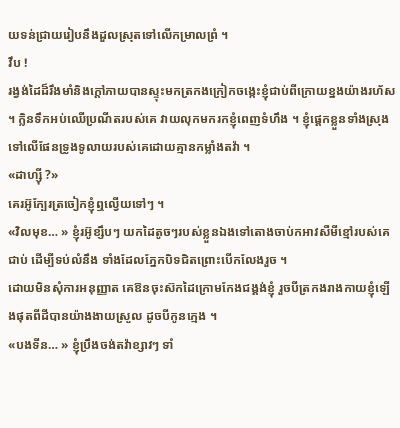យទន់ជ្រាយរៀបនឹងដួលស្រុតទៅលើកម្រាលព្រំ ។
វឹប !
រង្វង់ដៃដ៏រឹងមាំនិងក្តៅភាយបានស្ទុះមកត្រកងក្រៀកចង្កេះខ្ញុំជាប់ពីក្រោយខ្នងយ៉ាងរហ័ស ។ ក្លិនទឹកអប់ឈើប្រណីតរបស់គេ វាយលុកមករកខ្ញុំពេញទំហឹង ។ ខ្ញុំផ្ដេកខ្លួនទាំងស្រុងទៅលើផែនទ្រូងទូលាយរបស់គេដោយគ្មានកម្លាំងតវ៉ា ។
«ដាហ្ស៊ី ?»
គេរអ៊ូក្បែរត្រចៀកខ្ញុំឮល្វើយទៅៗ ។
«វិលមុខ… » ខ្ញុំរអ៊ូខ្សឹបៗ យកដៃតូចៗរបស់ខ្លួនឯងទៅតោងចាប់កអាវសឺមីខ្មៅរបស់គេជាប់ ដើម្បីទប់លំនឹង ទាំងដែលភ្នែកបិទជិតព្រោះបើកលែងរួច ។
ដោយមិនសុំការអនុញ្ញាត គេឱនចុះស៊កដៃក្រោមកែងជង្គង់ខ្ញុំ រួចបីត្រកងរាងកាយខ្ញុំឡើងផុតពីដីបានយ៉ាងងាយស្រួល ដូចបីកូនក្មេង ។
«បងទីន… » ខ្ញុំប្រឹងចង់តវ៉ាខ្សាវៗ ទាំ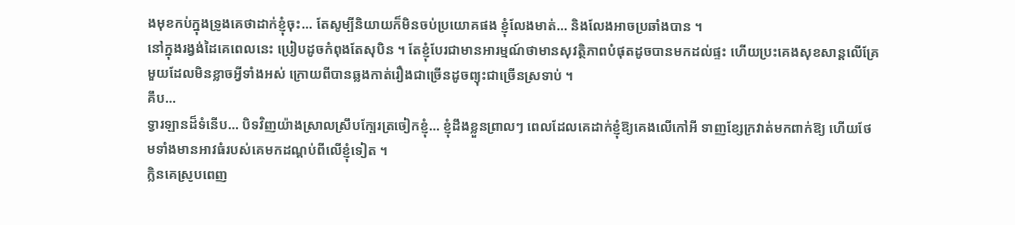ងមុខកប់ក្នុងទ្រូងគេថាដាក់ខ្ញុំចុះ… តែសូម្បីនិយាយក៏មិនចប់ប្រយោគផង ខ្ញុំលែងមាត់… និងលែងអាចប្រឆាំងបាន ។
នៅក្នុងរង្វង់ដៃគេពេលនេះ ប្រៀបដូចកំពុងតែសុបិន ។ តែខ្ញុំបែរជាមានអារម្មណ៍ថាមានសុវត្ថិភាពបំផុតដូចបានមកដល់ផ្ទះ ហើយប្រះគេងសុខសាន្តលើគ្រែមួយដែលមិនខ្លាចអ្វីទាំងអស់ ក្រោយពីបានឆ្លងកាត់រឿងជាច្រើនដូចព្យុះជាច្រើនស្រទាប់ ។
គឹប…
ទ្វារឡានដ៏ទំនើប… បិទវិញយ៉ាងស្រាលស្រឹបក្បែរត្រចៀកខ្ញុំ… ខ្ញុំដឹងខ្លួនព្រាលៗ ពេលដែលគេដាក់ខ្ញុំឱ្យគេងលើកៅអី ទាញខ្សែក្រវាត់មកពាក់ឱ្យ ហើយថែមទាំងមានអាវធំរបស់គេមកដណ្តប់ពីលើខ្ញុំទៀត ។
ក្លិនគេស្រូបពេញ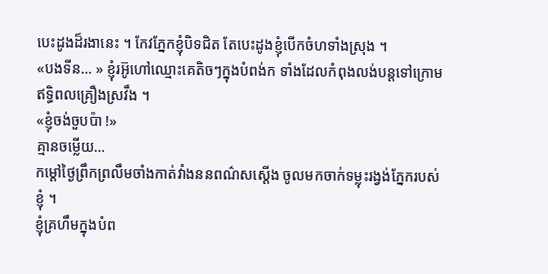បេះដូងដ៏រងានេះ ។ កែវភ្នែកខ្ញុំបិទជិត តែបេះដូងខ្ញុំបើកចំហទាំងស្រុង ។
«បងទីន… » ខ្ញុំរអ៊ូហៅឈ្មោះគេតិចៗក្នុងបំពង់ក ទាំងដែលកំពុងលង់បន្តទៅក្រោមឥទ្ធិពលគ្រឿងស្រវឹង ។
«ខ្ញុំចង់ចួបប៉ា !»
គ្មានចម្លើយ…
កម្តៅថ្ងៃព្រឹកព្រលឹមចាំងកាត់វាំងននពណ៌សស្តើង ចូលមកចាក់ទម្លុះរង្វង់ភ្នែករបស់ខ្ញុំ ។
ខ្ញុំគ្រហឹមក្នុងបំព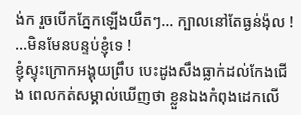ង់ក រួចបើកភ្នែកឡើងយឺតៗ… ក្បាលនៅតែធ្ងន់ង៉ុល !
…មិនមែនបន្ទប់ខ្ញុំទេ !
ខ្ញុំស្ទុះក្រោកអង្គុយព្រឹប បេះដូងសឹងធ្លាក់ដល់កែងជើង ពេលកត់សម្គាល់ឃើញថា ខ្លួនឯងកំពុងដេកលើ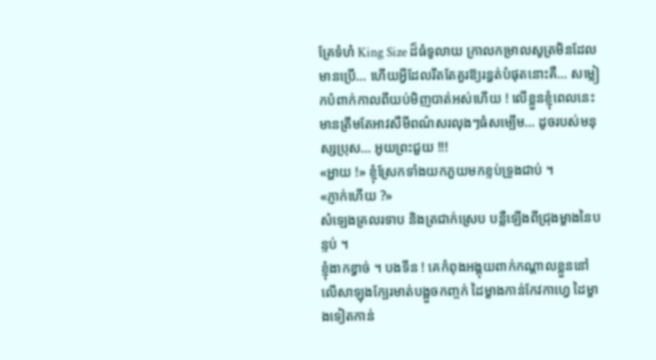គ្រែទំហំ King Size ដ៏ធំទូលាយ ក្រាលកម្រាលសូត្រមិនដែលមានប្រើ… ហើយអ្វីដែលរឹតតែគួរឱ្យរន្ធត់បំផុតនោះគឺ… សម្លៀកបំពាក់កាលពីយប់មិញបាត់អស់ហើយ ! លើខ្លួនខ្ញុំពេលនេះ មានត្រឹមតែអាវសឺមីពណ៌សរលុងៗធំសម្បើម… ដូចរបស់មនុស្សប្រុស… អូយព្រះជួយ !!!
«អ្ហាយ !» ខ្ញុំស្រែកទាំងយកភួយមកខ្ទប់ទ្រូងជាប់ ។
«ភ្ញាក់ហើយ ?»
សំឡេងគ្រលរទាប និងត្រជាក់ស្រេប បន្លឺឡើងពីជ្រុងម្ខាងនៃបន្ទប់ ។
ខ្ញុំងាកខ្វាច់ ។ បងទីន ! គេកំពុងអង្គុយពាក់កណ្តាលខ្លួននៅលើសាឡុងក្បែរមាត់បង្អួចកញ្ចក់ ដៃម្ខាងកាន់កែវកាហ្វេ ដៃម្ខាងទៀតកាន់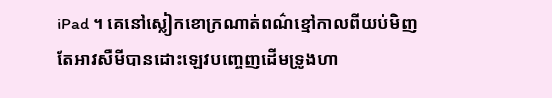iPad ។ គេនៅស្លៀកខោក្រណាត់ពណ៌ខ្មៅកាលពីយប់មិញ តែអាវសឺមីបានដោះឡេវបញ្ចេញដើមទ្រូងហា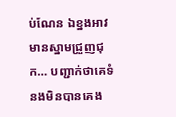ប់ណែន ឯខ្នងអាវមានស្នាមជ្រួញជុក… បញ្ជាក់ថាគេទំនងមិនបានគេង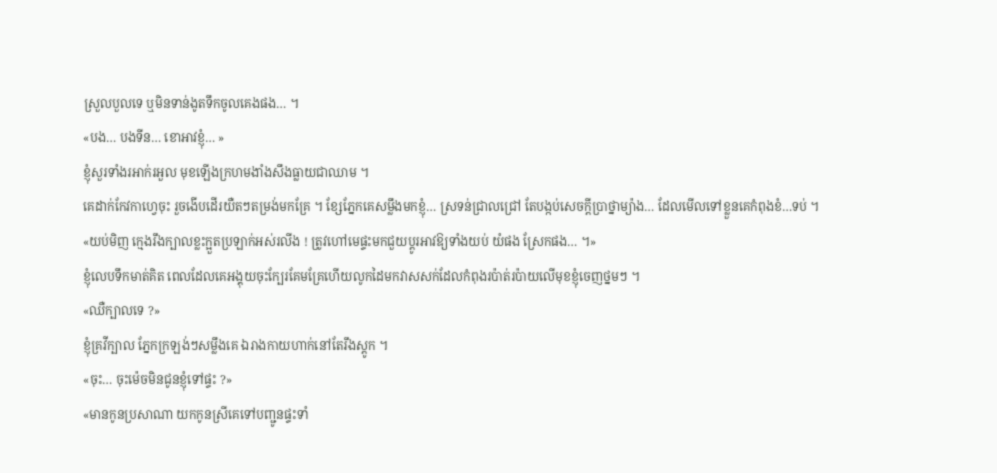ស្រួលបួលទេ ឬមិនទាន់ងូតទឹកចូលគេងផង… ។
«បង… បងទីន… ខោអាវខ្ញុំ… »
ខ្ញុំសួរទាំងរអាក់រអួល មុខឡើងក្រហមងាំងសឹងធ្លាយជាឈាម ។
គេដាក់កែវកាហ្វេចុះ រួចងើបដើរយឺតៗតម្រង់មកគ្រែ ។ ខ្សែភ្នែកគេសម្លឹងមកខ្ញុំ… ស្រទន់ជ្រាលជ្រៅ តែបង្កប់សេចក្តីប្រាថ្នាម្យ៉ាង… ដែលមើលទៅខ្លួនគេកំពុងខំ…ទប់ ។
«យប់មិញ ក្មេងរឹងក្បាលខ្លះក្អួតប្រឡាក់អស់រលីង ! ត្រូវហៅមេផ្ទះមកជួយប្តូរអាវឱ្យទាំងយប់ យំផង ស្រែកផង… ។»
ខ្ញុំលេបទឹកមាត់គិត ពេលដែលគេអង្គុយចុះក្បែរគែមគ្រែហើយលូកដៃមកវាសសក់ដែលកំពុងរប៉ាត់រប៉ាយលើមុខខ្ញុំចេញថ្នមៗ ។
«ឈឺក្បាលទេ ?»
ខ្ញុំគ្រវីក្បាល ភ្នែកក្រឡង់ៗសម្លឹងគេ ឯរាងកាយហាក់នៅតែរឹងស្តូក ។
«ចុះ… ចុះម៉េចមិនជូនខ្ញុំទៅផ្ទះ ?»
«មានកូនប្រសាណា យកកូនស្រីគេទៅបញ្ជូនផ្ទះទាំ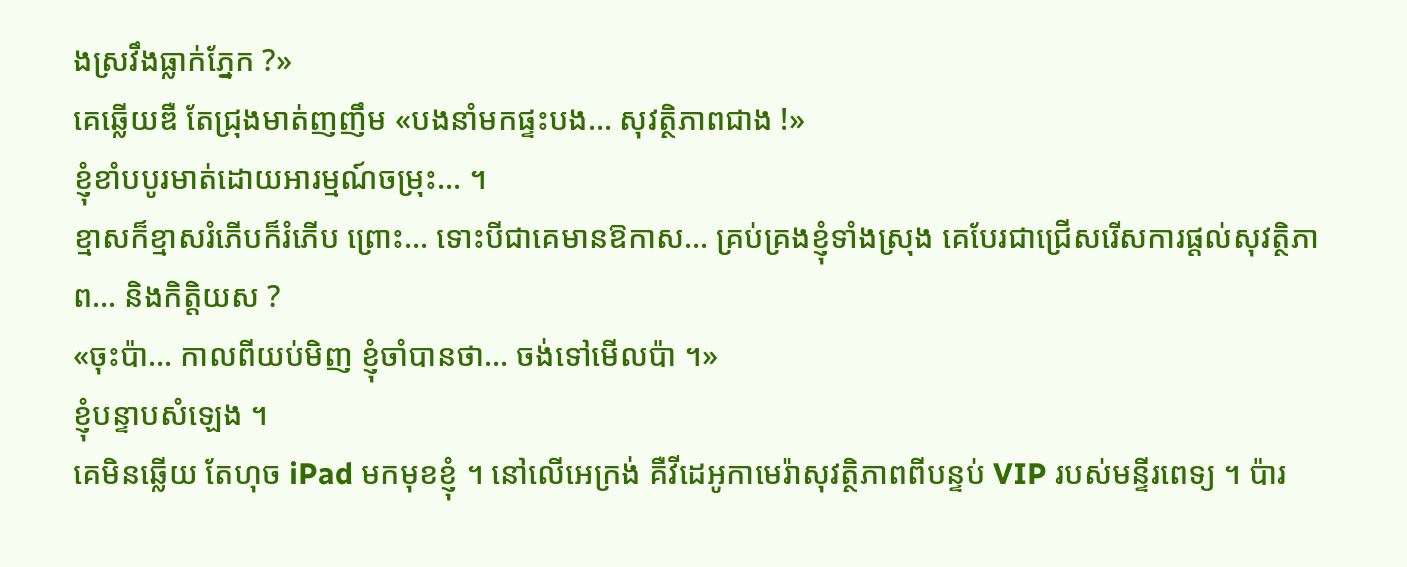ងស្រវឹងធ្លាក់ភ្នែក ?»
គេឆ្លើយឌឺ តែជ្រុងមាត់ញញឹម «បងនាំមកផ្ទះបង… សុវត្ថិភាពជាង !»
ខ្ញុំខាំបបូរមាត់ដោយអារម្មណ៍ចម្រុះ… ។
ខ្មាសក៏ខ្មាសរំភើបក៏រំភើប ព្រោះ… ទោះបីជាគេមានឱកាស… គ្រប់គ្រងខ្ញុំទាំងស្រុង គេបែរជាជ្រើសរើសការផ្តល់សុវត្ថិភាព… និងកិត្តិយស ?
«ចុះប៉ា… កាលពីយប់មិញ ខ្ញុំចាំបានថា… ចង់ទៅមើលប៉ា ។»
ខ្ញុំបន្ទាបសំឡេង ។
គេមិនឆ្លើយ តែហុច iPad មកមុខខ្ញុំ ។ នៅលើអេក្រង់ គឺវីដេអូកាមេរ៉ាសុវត្ថិភាពពីបន្ទប់ VIP របស់មន្ទីរពេទ្យ ។ ប៉ារ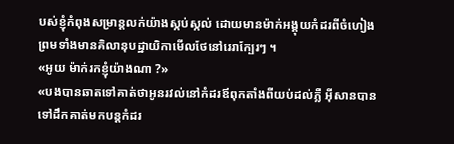បស់ខ្ញុំកំពុងសម្រាន្តលក់យ៉ាងស្កប់ស្កល់ ដោយមានម៉ាក់អង្គុយកំដរពីចំហៀង ព្រមទាំងមានគិលានុបដ្ឋាយិកាមើលថែនៅរេរាក្បែរៗ ។
«អូយ ម៉ាក់រកខ្ញុំយ៉ាងណា ?»
«បងបានឆាតទៅគាត់ថាអូនរវល់នៅកំដរឪពុកតាំងពីយប់ដល់ភ្លឺ អ៊ីសានបានទៅដឹកគាត់មកបន្តកំដរ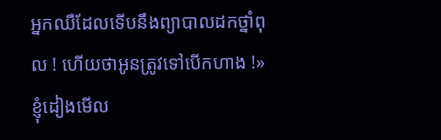អ្នកឈឺដែលទើបនឹងព្យាបាលដកថ្នាំពុល ! ហើយថាអូនត្រូវទៅបើកហាង !»
ខ្ញុំដៀងមើល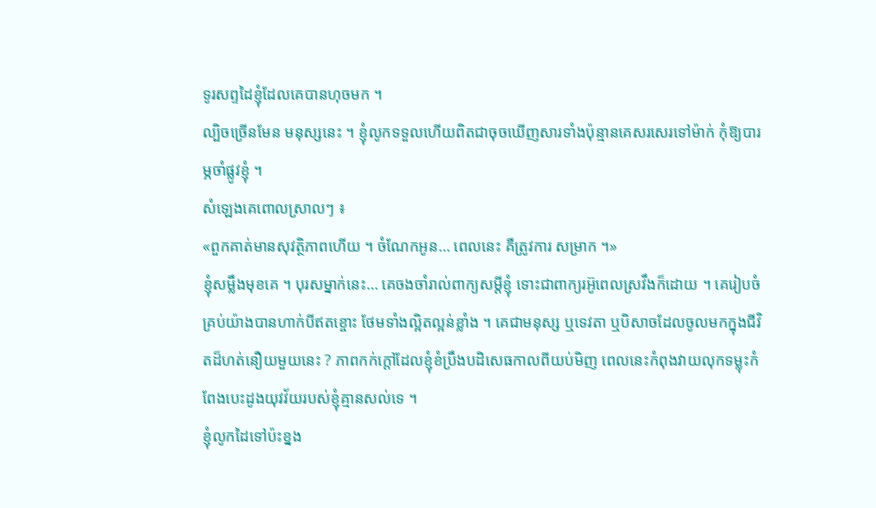ទូរសព្ទដៃខ្ញុំដែលគេបានហុចមក ។
ល្បិចច្រើនមែន មនុស្សនេះ ។ ខ្ញុំលូកទទួលហើយពិតជាចុចឃើញសារទាំងប៉ុន្មានគេសរសេរទៅម៉ាក់ កុំឱ្យបារម្ភចាំផ្លូវខ្ញុំ ។
សំឡេងគេពោលស្រាលៗ ៖
«ពួកគាត់មានសុវត្ថិភាពហើយ ។ ចំណែកអូន… ពេលនេះ គឺត្រូវការ សម្រាក ។»
ខ្ញុំសម្លឹងមុខគេ ។ បុរសម្នាក់នេះ… គេចងចាំរាល់ពាក្យសម្ដីខ្ញុំ ទោះជាពាក្យរអ៊ូពេលស្រវឹងក៏ដោយ ។ គេរៀបចំគ្រប់យ៉ាងបានហាក់បីឥតខ្ចោះ ថែមទាំងល្អិតល្អន់ខ្លាំង ។ គេជាមនុស្ស ឬទេវតា ឬបិសាចដែលចូលមកក្នុងជីវិតដ៏ហត់នឿយមួយនេះ ? ភាពកក់ក្តៅដែលខ្ញុំខំប្រឹងបដិសេធកាលពីយប់មិញ ពេលនេះកំពុងវាយលុកទម្លុះកំពែងបេះដូងយុវវ័យរបស់ខ្ញុំគ្មានសល់ទេ ។
ខ្ញុំលូកដៃទៅប៉ះខ្នង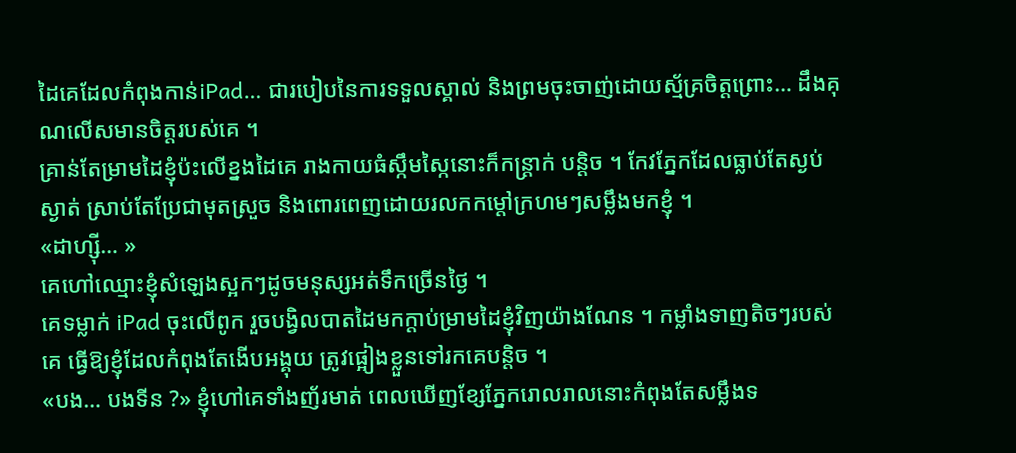ដៃគេដែលកំពុងកាន់iPad… ជារបៀបនៃការទទួលស្គាល់ និងព្រមចុះចាញ់ដោយស្ម័គ្រចិត្តព្រោះ… ដឹងគុណលើសមានចិត្តរបស់គេ ។
គ្រាន់តែម្រាមដៃខ្ញុំប៉ះលើខ្នងដៃគេ រាងកាយធំស្កឹមស្កៃនោះក៏កន្ត្រាក់ បន្តិច ។ កែវភ្នែកដែលធ្លាប់តែស្ងប់ស្ងាត់ ស្រាប់តែប្រែជាមុតស្រួច និងពោរពេញដោយរលកកម្តៅក្រហមៗសម្លឹងមកខ្ញុំ ។
«ដាហ្ស៊ី… »
គេហៅឈ្មោះខ្ញុំសំឡេងស្អកៗដូចមនុស្សអត់ទឹកច្រើនថ្ងៃ ។
គេទម្លាក់ iPad ចុះលើពូក រួចបង្វិលបាតដៃមកក្តាប់ម្រាមដៃខ្ញុំវិញយ៉ាងណែន ។ កម្លាំងទាញតិចៗរបស់គេ ធ្វើឱ្យខ្ញុំដែលកំពុងតែងើបអង្គុយ ត្រូវផ្អៀងខ្លួនទៅរកគេបន្តិច ។
«បង… បងទីន ?» ខ្ញុំហៅគេទាំងញ័រមាត់ ពេលឃើញខ្សែភ្នែករោលរាលនោះកំពុងតែសម្លឹងទ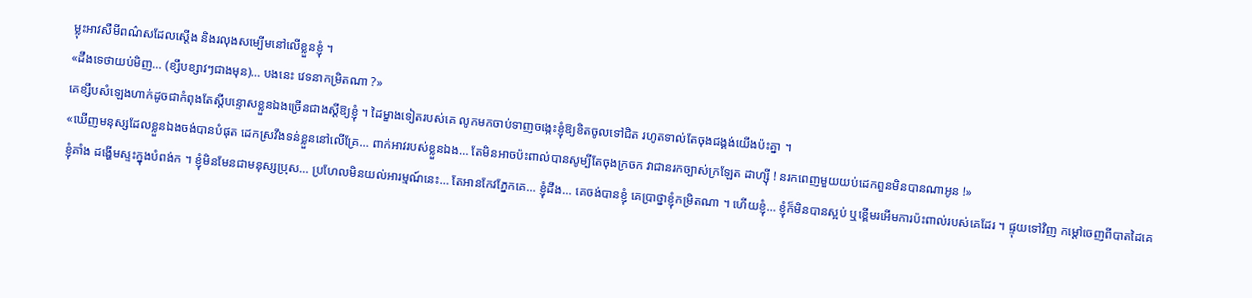ម្លុះអាវសឺមីពណ៌សដែលស្តើង និងរលុងសម្បើមនៅលើខ្លួនខ្ញុំ ។
«ដឹងទេថាយប់មិញ… (ខ្សឹបខ្សាវៗជាងមុន)… បងនេះ វេទនាកម្រិតណា ?»
គេខ្សឹបសំឡេងហាក់ដូចជាកំពុងតែស្តីបន្ទោសខ្លួនឯងច្រើនជាងស្តីឱ្យខ្ញុំ ។ ដៃម្ខាងទៀតរបស់គេ លូកមកចាប់ទាញចង្កេះខ្ញុំឱ្យខិតចូលទៅជិត រហូតទាល់តែចុងជង្គង់យើងប៉ះគ្នា ។
«ឃើញមនុស្សដែលខ្លួនឯងចង់បានបំផុត ដេកស្រវឹងទន់ខ្លួននៅលើគ្រែ… ពាក់អាវរបស់ខ្លួនឯង… តែមិនអាចប៉ះពាល់បានសូម្បីតែចុងក្រចក វាជានរកច្បាស់ក្រឡែត ដាហ្ស៊ី ! នរកពេញមួយយប់ដេកពួនមិនបានណាអូន !»
ខ្ញុំគាំង ដង្ហើមស្ទះក្នុងបំពង់ក ។ ខ្ញុំមិនមែនជាមនុស្សប្រុស… ប្រហែលមិនយល់អារម្មណ៍នេះ… តែអានកែវភ្នែកគេ… ខ្ញុំដឹង… គេចង់បានខ្ញុំ គេប្រាថ្នាខ្ញុំកម្រិតណា ។ ហើយខ្ញុំ… ខ្ញុំក៏មិនបានស្អប់ ឬខ្ពើមរអើមការប៉ះពាល់របស់គេដែរ ។ ផ្ទុយទៅវិញ កម្តៅចេញពីបាតដៃគេ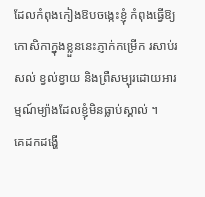ដែលកំពុងកៀងឱបចង្កេះខ្ញុំ កំពុងធ្វើឱ្យកោសិកាក្នុងខ្លួននេះភ្ញាក់កម្រើក រសាប់រសល់ ខ្វល់ខ្វាយ និងព្រឺសម្បុរដោយអារម្មណ៍ម្យ៉ាងដែលខ្ញុំមិនធ្លាប់ស្គាល់ ។
គេដកដង្ហើ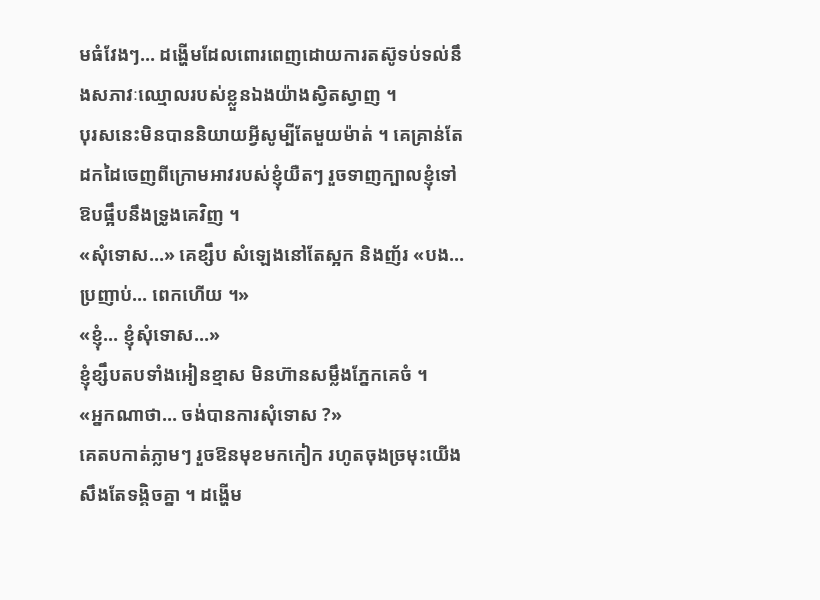មធំវែងៗ… ដង្ហើមដែលពោរពេញដោយការតស៊ូទប់ទល់នឹងសភាវៈឈ្មោលរបស់ខ្លួនឯងយ៉ាងស្វិតស្វាញ ។
បុរសនេះមិនបាននិយាយអ្វីសូម្បីតែមួយម៉ាត់ ។ គេគ្រាន់តែដកដៃចេញពីក្រោមអាវរបស់ខ្ញុំយឺតៗ រួចទាញក្បាលខ្ញុំទៅឱបផ្អឹបនឹងទ្រូងគេវិញ ។
«សុំទោស…» គេខ្សឹប សំឡេងនៅតែស្អក និងញ័រ «បង… ប្រញាប់… ពេកហើយ ។»
«ខ្ញុំ… ខ្ញុំសុំទោស…»
ខ្ញុំខ្សឹបតបទាំងអៀនខ្មាស មិនហ៊ានសម្លឹងភ្នែកគេចំ ។
«អ្នកណាថា… ចង់បានការសុំទោស ?»
គេតបកាត់ភ្លាមៗ រួចឱនមុខមកកៀក រហូតចុងច្រមុះយើងសឹងតែទង្គិចគ្នា ។ ដង្ហើម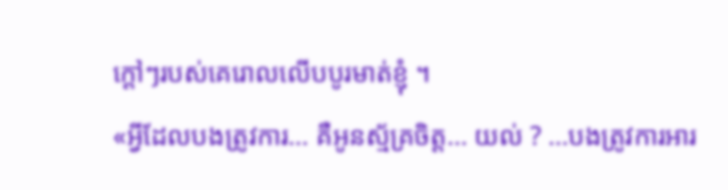ក្តៅៗរបស់គេរោលលើបបូរមាត់ខ្ញុំ ។
«អ្វីដែលបងត្រូវការ… គឺអូនស្ម័គ្រចិត្ត… យល់ ? …បងត្រូវការអារ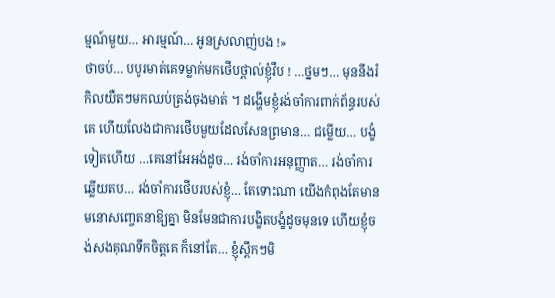ម្មណ៍មួយ… អារម្មណ៍… អូនស្រលាញ់បង !»
ថាចប់… បបូរមាត់គេទម្លាក់មកថើបថ្ពាល់ខ្ញុំវឹប ! …ថ្នមៗ… មុននឹងរំកិលយឺតៗមកឈប់ត្រង់ចុងមាត់ ។ ដង្ហើមខ្ញុំរង់ចាំការពាក់ព័ន្ធរបស់គេ ហើយលែងជាការថើបមួយដែលសែនព្រមាន… ជម្លើយ… បង្ខំទៀតហើយ …គេនៅអែអង់ដូច… រង់ចាំការអនុញ្ញាត… រង់ចាំការឆ្លើយតប… រង់ចាំការថើបរបស់ខ្ញុំ… តែទោះណា យើងកំពុងតែមានមនោសញ្ចេតនាឱ្យគ្នា មិនមែនជាការបង្ខិតបង្ខំដូចមុនទេ ហើយខ្ញុំចង់សងគុណទឹកចិត្តគេ ក៏នៅតែ… ខ្ញុំស្ពឹកៗមិ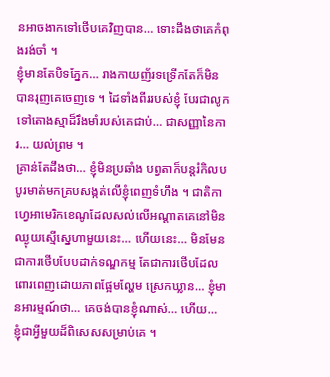នអាចងាកទៅថើបគេវិញបាន… ទោះដឹងថាគេកំពុងរង់ចាំ ។
ខ្ញុំមានតែបិទភ្នែក… រាងកាយញ័រទទ្រើកតែក៏មិនបានរុញគេចេញទេ ។ ដៃទាំងពីររបស់ខ្ញុំ បែរជាលូកទៅតោងស្មាដ៏រឹងមាំរបស់គេជាប់… ជាសញ្ញានៃការ… យល់ព្រម ។
គ្រាន់តែដឹងថា… ខ្ញុំមិនប្រឆាំង បព្វតាក៏បន្តរំកិលបបូរមាត់មកគ្របសង្កត់លើខ្ញុំពេញទំហឹង ។ ជាតិកាហ្វេអាមេរិកខេណូដែលសល់លើអណ្តាតគេនៅមិនឈ្ងុយស្មើស្នេហាមួយនេះ… ហើយនេះ… មិនមែនជាការថើបបែបដាក់ទណ្ឌកម្ម តែជាការថើបដែលពោរពេញដោយភាពផ្អែមល្ហែម ស្រេកឃ្លាន… ខ្ញុំមានអារម្មណ៍ថា… គេចង់បានខ្ញុំណាស់… ហើយ… ខ្ញុំជាអ្វីមួយដ៏ពិសេសសម្រាប់គេ ។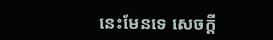នេះមែនទេ សេចក្តី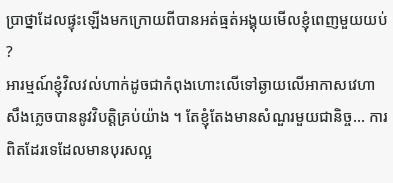ប្រាថ្នាដែលផ្ទុះឡើងមកក្រោយពីបានអត់ធ្មត់អង្គុយមើលខ្ញុំពេញមួយយប់ ?
អារម្មណ៍ខ្ញុំវិលវល់ហាក់ដូចជាកំពុងហោះលើទៅឆ្ងាយលើអាកាសវេហាសឹងភ្លេចបាននូវវិបត្តិគ្រប់យ៉ាង ។ តែខ្ញុំតែងមានសំណួរមួយជានិច្ច… ការពិតដែរទេដែលមានបុរសល្អ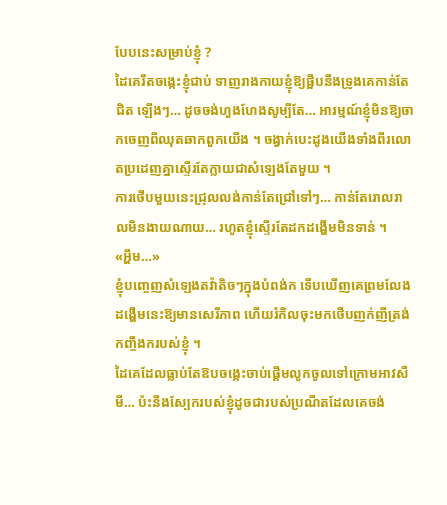បែបនេះសម្រាប់ខ្ញុំ ?
ដៃគេរឹតចង្កេះខ្ញុំជាប់ ទាញរាងកាយខ្ញុំឱ្យផ្អឹបនឹងទ្រូងគេកាន់តែជិត ឡើងៗ… ដូចចង់ហួងហែងសូម្បីតែ… អារម្មណ៍ខ្ញុំមិនឱ្យចាកចេញពីឈុតឆាកពួកយើង ។ ចង្វាក់បេះដូងយើងទាំងពីរលោតប្រដេញគ្នាស្ទើរតែក្លាយជាសំឡេងតែមួយ ។
ការថើបមួយនេះជ្រុលលង់កាន់តែជ្រៅទៅៗ… កាន់តែរោលរាលមិនងាយណាយ… រហូតខ្ញុំស្ទើរតែដកដង្ហើមមិនទាន់ ។
«អ្ហឹម…»
ខ្ញុំបញ្ចេញសំឡេងតវ៉ាតិចៗក្នុងបំពង់ក ទើបឃើញគេព្រមលែងដង្ហើមនេះឱ្យមានសេរីភាព ហើយរំកិលចុះមកថើបញក់ញីត្រង់កញ្ចឹងករបស់ខ្ញុំ ។
ដៃគេដែលធ្លាប់តែឱបចង្កេះចាប់ផ្តើមលូកចូលទៅក្រោមអាវសឺមី… ប៉ះនឹងស្បែករបស់ខ្ញុំដូចជារបស់ប្រណីតដែលគេចង់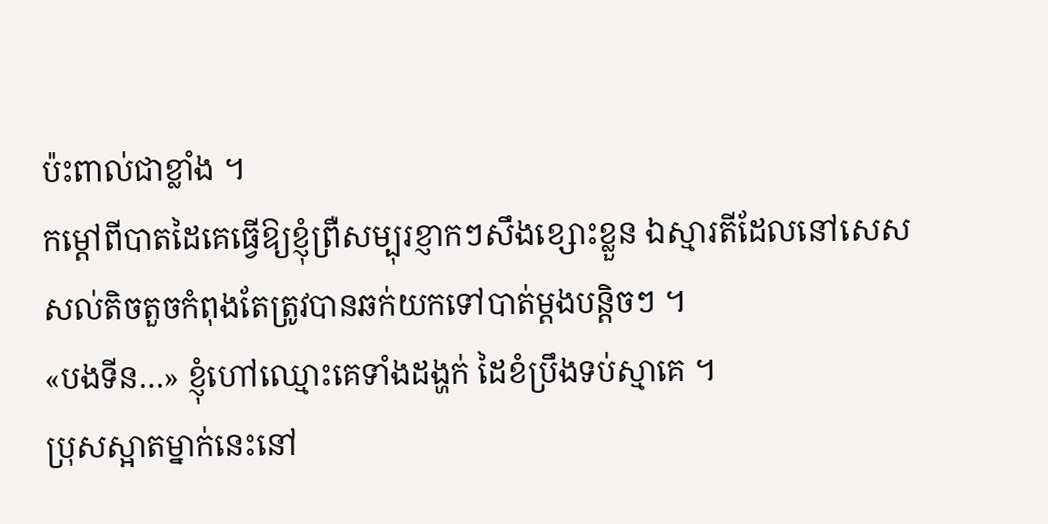ប៉ះពាល់ជាខ្លាំង ។
កម្តៅពីបាតដៃគេធ្វើឱ្យខ្ញុំព្រឺសម្បុរខ្ញាកៗសឹងខ្សោះខ្លួន ឯស្មារតីដែលនៅសេសសល់តិចតួចកំពុងតែត្រូវបានឆក់យកទៅបាត់ម្តងបន្តិចៗ ។
«បងទីន…» ខ្ញុំហៅឈ្មោះគេទាំងដង្ហក់ ដៃខំប្រឹងទប់ស្មាគេ ។
ប្រុសស្អាតម្នាក់នេះនៅ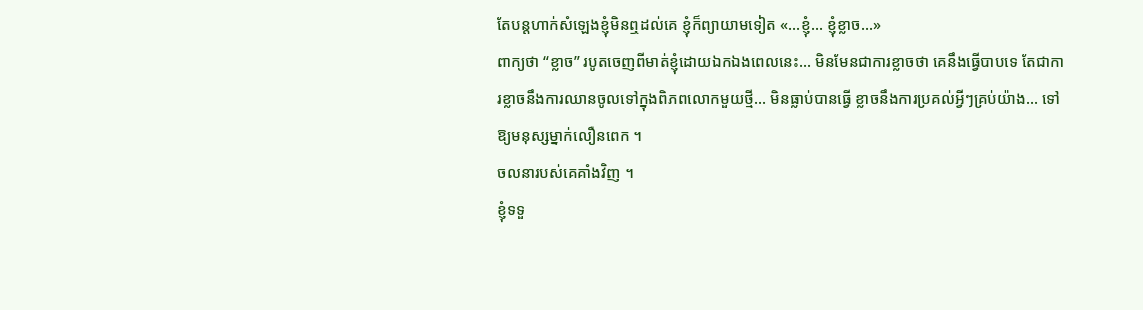តែបន្តហាក់សំឡេងខ្ញុំមិនឮដល់គេ ខ្ញុំក៏ព្យាយាមទៀត «…ខ្ញុំ… ខ្ញុំខ្លាច…»
ពាក្យថា “ខ្លាច” របូតចេញពីមាត់ខ្ញុំដោយឯកឯងពេលនេះ… មិនមែនជាការខ្លាចថា គេនឹងធ្វើបាបទេ តែជាការខ្លាចនឹងការឈានចូលទៅក្នុងពិភពលោកមួយថ្មី… មិនធ្លាប់បានធ្វើ ខ្លាចនឹងការប្រគល់អ្វីៗគ្រប់យ៉ាង… ទៅឱ្យមនុស្សម្នាក់លឿនពេក ។
ចលនារបស់គេគាំងវិញ ។
ខ្ញុំទទួ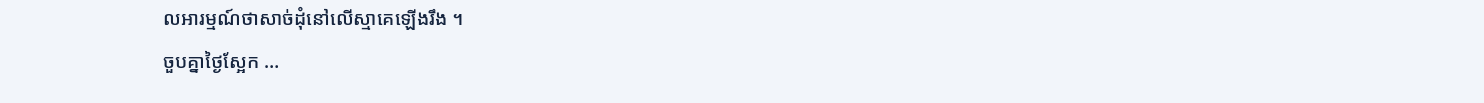លអារម្មណ៍ថាសាច់ដុំនៅលើស្មាគេឡើងរឹង ។
ចួបគ្នាថ្ងៃស្អែក …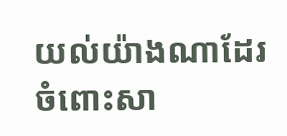យល់យ៉ាងណាដែរចំពោះសា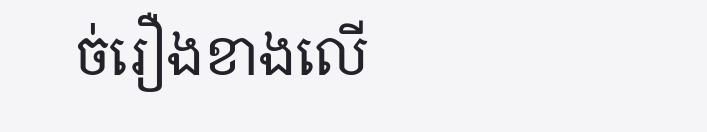ច់រឿងខាងលើ